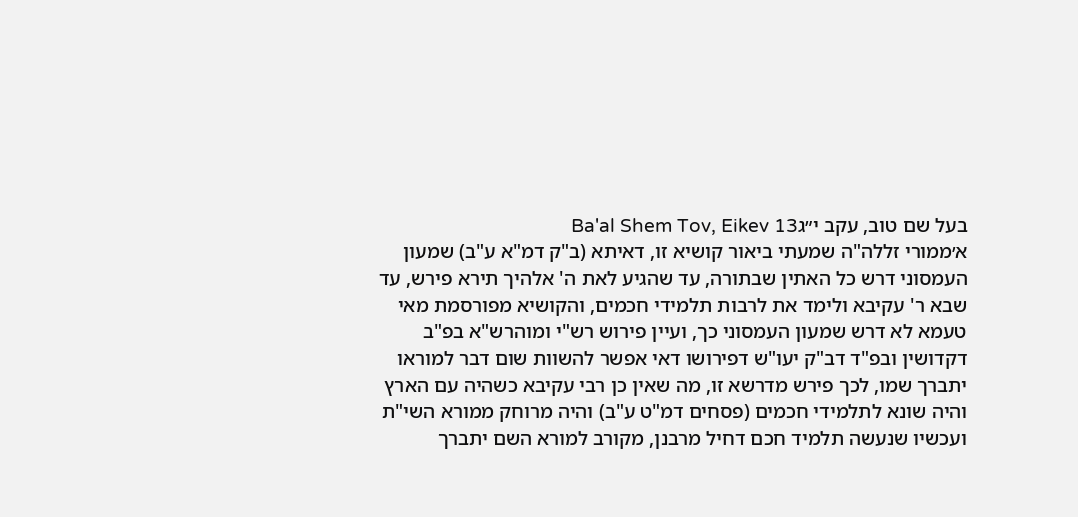בעל שם טוב, עקב י״גBa'al Shem Tov, Eikev 13
א׳ממורי זללה"ה שמעתי ביאור קושיא זו, דאיתא (ב"ק דמ"א ע"ב) שמעון העמסוני דרש כל האתין שבתורה, עד שהגיע לאת ה' אלהיך תירא פירש, עד שבא ר' עקיבא ולימד את לרבות תלמידי חכמים, והקושיא מפורסמת מאי טעמא לא דרש שמעון העמסוני כך, ועיין פירוש רש"י ומוהרש"א בפ"ב דקדושין ובפ"ד דב"ק יעו"ש דפירושו דאי אפשר להשוות שום דבר למוראו יתברך שמו, לכך פירש מדרשא זו, מה שאין כן רבי עקיבא כשהיה עם הארץ והיה שונא לתלמידי חכמים (פסחים דמ"ט ע"ב) והיה מרוחק ממורא השי"ת ועכשיו שנעשה תלמיד חכם דחיל מרבנן, מקורב למורא השם יתברך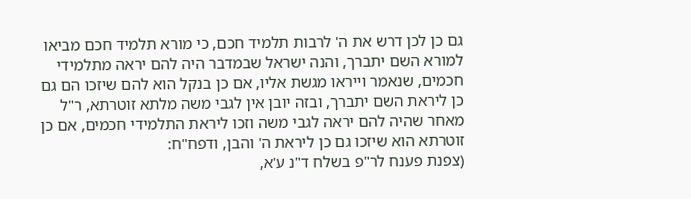גם כן לכן דרש את ה' לרבות תלמיד חכם, כי מורא תלמיד חכם מביאו למורא השם יתברך, והנה ישראל שבמדבר היה להם יראה מתלמידי חכמים, שנאמר וייראו מגשת אליו, אם כן בנקל הוא להם שיזכו הם גם כן ליראת השם יתברך, ובזה יובן אין לגבי משה מלתא זוטרתא, ר"ל מאחר שהיה להם יראה לגבי משה וזכו ליראת התלמידי חכמים, אם כן זוטרתא הוא שיזכו גם כן ליראת ה' והבן, ודפח"ח:
(צפנת פענח לר"פ בשלח ד"נ ע'א,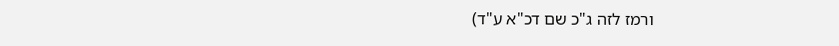ורמז לזה ג"כ שם דכ"א ע"ד)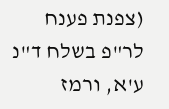(צפנת פענח לר"פ בשלח ד"נ ע'א, ורמז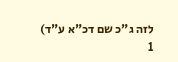לזה ג"כ שם דכ"א ע"ד)
1